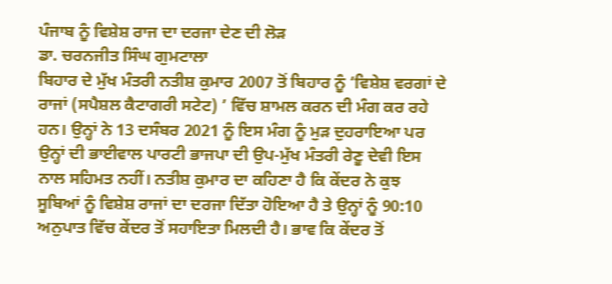ਪੰਜਾਬ ਨੂੰ ਵਿਸ਼ੇਸ਼ ਰਾਜ ਦਾ ਦਰਜਾ ਦੇਣ ਦੀ ਲੋੜ
ਡਾ. ਚਰਨਜੀਤ ਸਿੰਘ ਗੁਮਟਾਲਾ
ਬਿਹਾਰ ਦੇ ਮੁੱਖ ਮੰਤਰੀ ਨਤੀਸ਼ ਕੁਮਾਰ 2007 ਤੋਂ ਬਿਹਾਰ ਨੂੰ ‘ਵਿਸ਼ੇਸ਼ ਵਰਗਾਂ ਦੇ ਰਾਜਾਂ (ਸਪੈਸ਼ਲ ਕੈਟਾਗਰੀ ਸਟੇਟ) ’ ਵਿੱਚ ਸ਼ਾਮਲ ਕਰਨ ਦੀ ਮੰਗ ਕਰ ਰਹੇ ਹਨ। ਉਨ੍ਹਾਂ ਨੇ 13 ਦਸੰਬਰ 2021 ਨੂੰ ਇਸ ਮੰਗ ਨੂੰ ਮੁੜ ਦੁਹਰਾਇਆ ਪਰ ਉਨ੍ਹਾਂ ਦੀ ਭਾਈਵਾਲ ਪਾਰਟੀ ਭਾਜਪਾ ਦੀ ਉਪ-ਮੁੱਖ ਮੰਤਰੀ ਰੇਣੂ ਦੇਵੀ ਇਸ ਨਾਲ ਸਹਿਮਤ ਨਹੀਂ। ਨਤੀਸ਼ ਕੁਮਾਰ ਦਾ ਕਹਿਣਾ ਹੈ ਕਿ ਕੇਂਦਰ ਨੇ ਕੁਝ ਸੂਬਿਆਂ ਨੂੰ ਵਿਸ਼ੇਸ਼ ਰਾਜਾਂ ਦਾ ਦਰਜਾ ਦਿੱਤਾ ਹੋਇਆ ਹੈ ਤੇ ਉਨ੍ਹਾਂ ਨੂੰ 90:10 ਅਨੁਪਾਤ ਵਿੱਚ ਕੇਂਦਰ ਤੋਂ ਸਹਾਇਤਾ ਮਿਲਦੀ ਹੈ। ਭਾਵ ਕਿ ਕੇਂਦਰ ਤੋਂ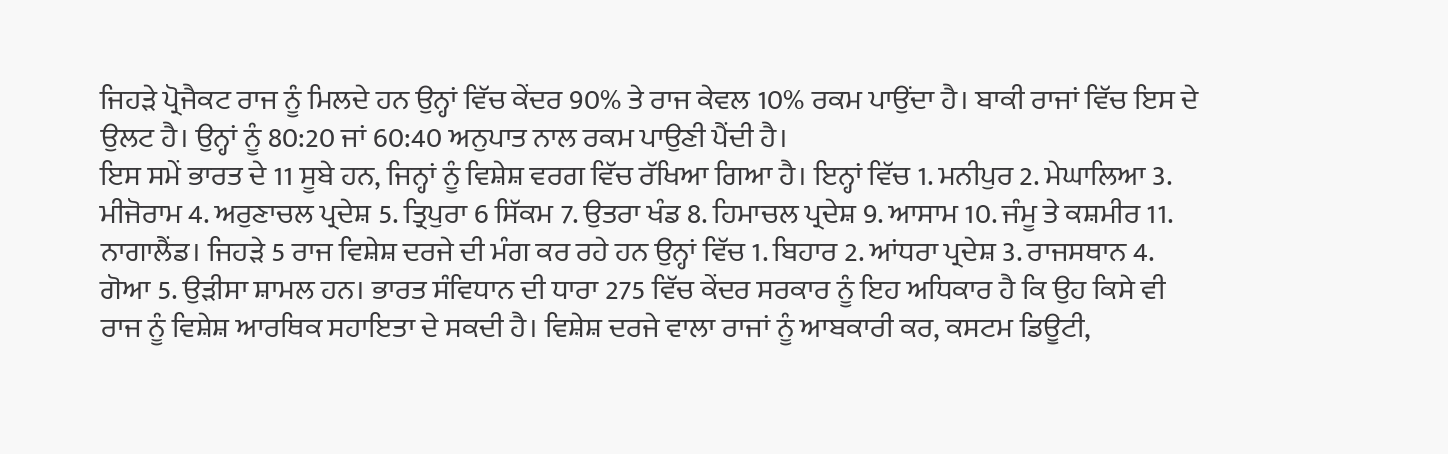ਜਿਹੜੇ ਪ੍ਰੋਜੈਕਟ ਰਾਜ ਨੂੰ ਮਿਲਦੇ ਹਨ ਉਨ੍ਹਾਂ ਵਿੱਚ ਕੇਂਦਰ 90% ਤੇ ਰਾਜ ਕੇਵਲ 10% ਰਕਮ ਪਾਉਂਦਾ ਹੈ। ਬਾਕੀ ਰਾਜਾਂ ਵਿੱਚ ਇਸ ਦੇ ਉਲਟ ਹੈ। ਉਨ੍ਹਾਂ ਨੂੰ 80:20 ਜਾਂ 60:40 ਅਨੁਪਾਤ ਨਾਲ ਰਕਮ ਪਾਉਣੀ ਪੈਂਦੀ ਹੈ।
ਇਸ ਸਮੇਂ ਭਾਰਤ ਦੇ 11 ਸੂਬੇ ਹਨ, ਜਿਨ੍ਹਾਂ ਨੂੰ ਵਿਸ਼ੇਸ਼ ਵਰਗ ਵਿੱਚ ਰੱਖਿਆ ਗਿਆ ਹੈ। ਇਨ੍ਹਾਂ ਵਿੱਚ 1. ਮਨੀਪੁਰ 2. ਮੇਘਾਲਿਆ 3. ਮੀਜੋਰਾਮ 4. ਅਰੁਣਾਚਲ ਪ੍ਰਦੇਸ਼ 5. ਤ੍ਰਿਪੁਰਾ 6 ਸਿੱਕਮ 7. ਉਤਰਾ ਖੰਡ 8. ਹਿਮਾਚਲ ਪ੍ਰਦੇਸ਼ 9. ਆਸਾਮ 10. ਜੰਮੂ ਤੇ ਕਸ਼ਮੀਰ 11. ਨਾਗਾਲੈਂਡ। ਜਿਹੜੇ 5 ਰਾਜ ਵਿਸ਼ੇਸ਼ ਦਰਜੇ ਦੀ ਮੰਗ ਕਰ ਰਹੇ ਹਨ ਉਨ੍ਹਾਂ ਵਿੱਚ 1. ਬਿਹਾਰ 2. ਆਂਧਰਾ ਪ੍ਰਦੇਸ਼ 3. ਰਾਜਸਥਾਨ 4. ਗੋਆ 5. ਉੜੀਸਾ ਸ਼ਾਮਲ ਹਨ। ਭਾਰਤ ਸੰਵਿਧਾਨ ਦੀ ਧਾਰਾ 275 ਵਿੱਚ ਕੇਂਦਰ ਸਰਕਾਰ ਨੂੰ ਇਹ ਅਧਿਕਾਰ ਹੈ ਕਿ ਉਹ ਕਿਸੇ ਵੀ ਰਾਜ ਨੂੰ ਵਿਸ਼ੇਸ਼ ਆਰਥਿਕ ਸਹਾਇਤਾ ਦੇ ਸਕਦੀ ਹੈ। ਵਿਸ਼ੇਸ਼ ਦਰਜੇ ਵਾਲਾ ਰਾਜਾਂ ਨੂੰ ਆਬਕਾਰੀ ਕਰ, ਕਸਟਮ ਡਿਊਟੀ,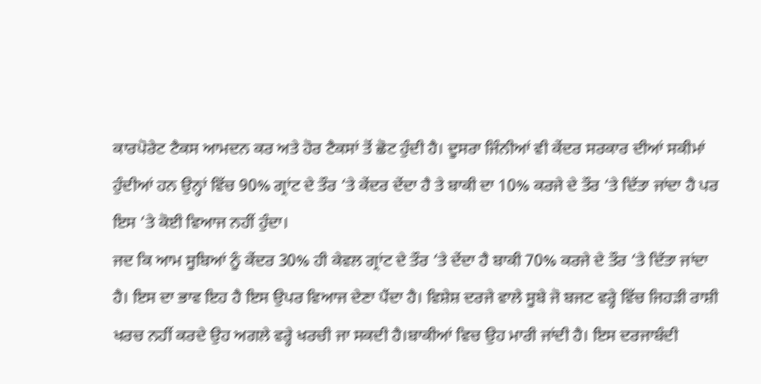ਕਾਰਪੋਰੇਟ ਟੈਕਸ ਆਮਦਨ ਕਰ ਅਤੇ ਹੋਰ ਟੈਕਸਾਂ ਤੋਂ ਛੋਟ ਹੁੰਦੀ ਹੈ। ਦੂਸਰਾ ਜਿੰਨੀਆਂ ਵੀ ਕੇਂਦਰ ਸਰਕਾਰ ਦੀਆਂ ਸਕੀਮਾਂ ਹੁੰਦੀਆਂ ਹਨ ਉਨ੍ਹਾਂ ਵਿੱਚ 90% ਗ੍ਰਾਂਟ ਦੇ ਤੌਰ ‘ਤੇ ਕੇਂਦਰ ਦੇਂਦਾ ਹੈ ਤੇ ਬਾਕੀ ਦਾ 10% ਕਰਜੇ ਦੇ ਤੌਰ ‘ਤੇ ਦਿੱਤਾ ਜਾਂਦਾ ਹੈ ਪਰ ਇਸ ‘ਤੇ ਕੋਈ ਵਿਆਜ ਨਹੀਂ ਹੁੰਦਾ।
ਜਦ ਕਿ ਆਮ ਸੂਬਿਆਂ ਨੂੰ ਕੇਂਦਰ 30% ਹੀ ਕੇਵਲ ਗ੍ਰਾਂਟ ਦੇ ਤੌਰ ‘ਤੇ ਦੇਂਦਾ ਹੈ ਬਾਕੀ 70% ਕਰਜੇ ਦੇ ਤੌਰ ‘ਤੇ ਦਿੱਤਾ ਜਾਂਦਾ ਹੈ। ਇਸ ਦਾ ਭਾਵ ਇਹ ਹੈ ਇਸ ਉਪਰ ਵਿਆਜ ਦੇਣਾ ਪੈਂਦਾ ਹੈ। ਵਿਸ਼ੇਸ਼ ਦਰਜੇ ਵਾਲੇ ਸੂਬੇ ਜੋ ਬਜਟ ਵਰ੍ਹੇ ਵਿੱਚ ਜਿਹੜੀ ਰਾਸ਼ੀ ਖਰਚ ਨਹੀਂ ਕਰਦੇ ਉਹ ਅਗਲੇ ਵਰ੍ਹੇ ਖਰਚੀ ਜਾ ਸਕਦੀ ਹੈ।ਬਾਕੀਆਂ ਵਿਚ ਉਹ ਮਾਰੀ ਜਾਂਦੀ ਹੈ। ਇਸ ਦਰਜਾਬੰਦੀ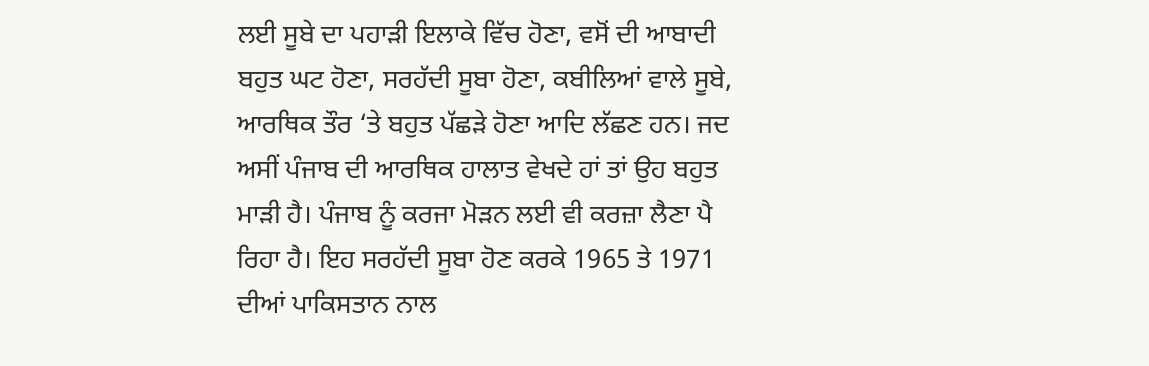ਲਈ ਸੂਬੇ ਦਾ ਪਹਾੜੀ ਇਲਾਕੇ ਵਿੱਚ ਹੋਣਾ, ਵਸੋਂ ਦੀ ਆਬਾਦੀ ਬਹੁਤ ਘਟ ਹੋਣਾ, ਸਰਹੱਦੀ ਸੂਬਾ ਹੋਣਾ, ਕਬੀਲਿਆਂ ਵਾਲੇ ਸੂਬੇ, ਆਰਥਿਕ ਤੌਰ ‘ਤੇ ਬਹੁਤ ਪੱਛੜੇ ਹੋਣਾ ਆਦਿ ਲੱਛਣ ਹਨ। ਜਦ ਅਸੀਂ ਪੰਜਾਬ ਦੀ ਆਰਥਿਕ ਹਾਲਾਤ ਵੇਖਦੇ ਹਾਂ ਤਾਂ ਉਹ ਬਹੁਤ ਮਾੜੀ ਹੈ। ਪੰਜਾਬ ਨੂੰ ਕਰਜਾ ਮੋੜਨ ਲਈ ਵੀ ਕਰਜ਼ਾ ਲੈਣਾ ਪੈ ਰਿਹਾ ਹੈ। ਇਹ ਸਰਹੱਦੀ ਸੂਬਾ ਹੋਣ ਕਰਕੇ 1965 ਤੇ 1971 ਦੀਆਂ ਪਾਕਿਸਤਾਨ ਨਾਲ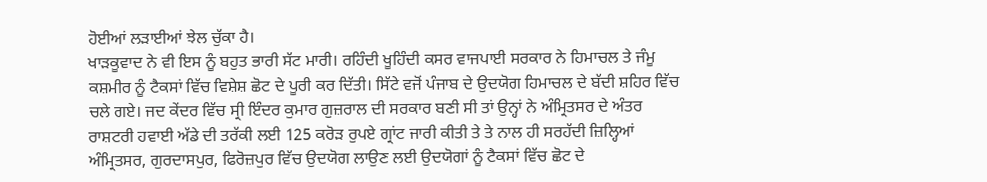ਹੋਈਆਂ ਲੜਾਈਆਂ ਝੇਲ ਚੁੱਕਾ ਹੈ।
ਖਾੜਕੂਵਾਦ ਨੇ ਵੀ ਇਸ ਨੂੰ ਬਹੁਤ ਭਾਰੀ ਸੱਟ ਮਾਰੀ। ਰਹਿੰਦੀ ਖੂਹਿੰਦੀ ਕਸਰ ਵਾਜਪਾਈ ਸਰਕਾਰ ਨੇ ਹਿਮਾਚਲ ਤੇ ਜੰਮੂ ਕਸ਼ਮੀਰ ਨੂੰ ਟੈਕਸਾਂ ਵਿੱਚ ਵਿਸ਼ੇਸ਼ ਛੋਟ ਦੇ ਪੂਰੀ ਕਰ ਦਿੱਤੀ। ਸਿੱਟੇ ਵਜੋਂ ਪੰਜਾਬ ਦੇ ਉਦਯੋਗ ਹਿਮਾਚਲ ਦੇ ਬੱਦੀ ਸ਼ਹਿਰ ਵਿੱਚ ਚਲੇ ਗਏ। ਜਦ ਕੇਂਦਰ ਵਿੱਚ ਸ੍ਰੀ ਇੰਦਰ ਕੁਮਾਰ ਗੁਜ਼ਰਾਲ ਦੀ ਸਰਕਾਰ ਬਣੀ ਸੀ ਤਾਂ ਉਨ੍ਹਾਂ ਨੇ ਅੰਮ੍ਰਿਤਸਰ ਦੇ ਅੰਤਰ ਰਾਸ਼ਟਰੀ ਹਵਾਈ ਅੱਡੇ ਦੀ ਤਰੱਕੀ ਲਈ 125 ਕਰੋੜ ਰੁਪਏ ਗ੍ਰਾਂਟ ਜਾਰੀ ਕੀਤੀ ਤੇ ਤੇ ਨਾਲ ਹੀ ਸਰਹੱਦੀ ਜ਼ਿਲ੍ਹਿਆਂ ਅੰਮ੍ਰਿਤਸਰ, ਗੁਰਦਾਸਪੁਰ, ਫਿਰੋਜ਼ਪੁਰ ਵਿੱਚ ਉਦਯੋਗ ਲਾਉਣ ਲਈ ਉਦਯੋਗਾਂ ਨੂੰ ਟੈਕਸਾਂ ਵਿੱਚ ਛੋਟ ਦੇ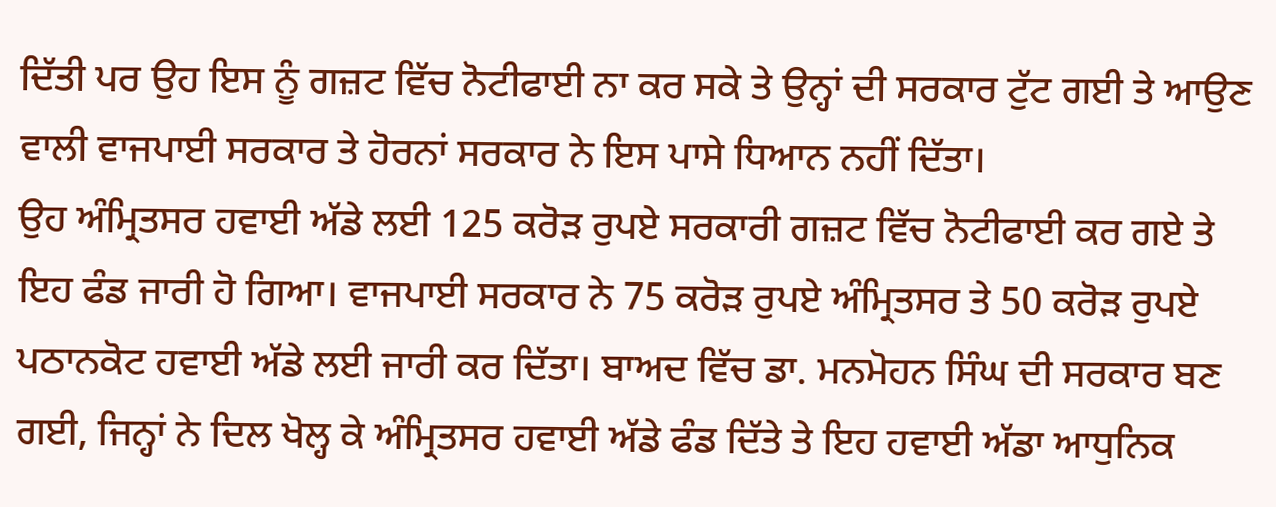ਦਿੱਤੀ ਪਰ ਉਹ ਇਸ ਨੂੰ ਗਜ਼ਟ ਵਿੱਚ ਨੋਟੀਫਾਈ ਨਾ ਕਰ ਸਕੇ ਤੇ ਉਨ੍ਹਾਂ ਦੀ ਸਰਕਾਰ ਟੁੱਟ ਗਈ ਤੇ ਆਉਣ ਵਾਲੀ ਵਾਜਪਾਈ ਸਰਕਾਰ ਤੇ ਹੋਰਨਾਂ ਸਰਕਾਰ ਨੇ ਇਸ ਪਾਸੇ ਧਿਆਨ ਨਹੀਂ ਦਿੱਤਾ।
ਉਹ ਅੰਮ੍ਰਿਤਸਰ ਹਵਾਈ ਅੱਡੇ ਲਈ 125 ਕਰੋੜ ਰੁਪਏ ਸਰਕਾਰੀ ਗਜ਼ਟ ਵਿੱਚ ਨੋਟੀਫਾਈ ਕਰ ਗਏ ਤੇ ਇਹ ਫੰਡ ਜਾਰੀ ਹੋ ਗਿਆ। ਵਾਜਪਾਈ ਸਰਕਾਰ ਨੇ 75 ਕਰੋੜ ਰੁਪਏ ਅੰਮ੍ਰਿਤਸਰ ਤੇ 50 ਕਰੋੜ ਰੁਪਏ ਪਠਾਨਕੋਟ ਹਵਾਈ ਅੱਡੇ ਲਈ ਜਾਰੀ ਕਰ ਦਿੱਤਾ। ਬਾਅਦ ਵਿੱਚ ਡਾ. ਮਨਮੋਹਨ ਸਿੰਘ ਦੀ ਸਰਕਾਰ ਬਣ ਗਈ, ਜਿਨ੍ਹਾਂ ਨੇ ਦਿਲ ਖੋਲ੍ਹ ਕੇ ਅੰਮ੍ਰਿਤਸਰ ਹਵਾਈ ਅੱਡੇ ਫੰਡ ਦਿੱਤੇ ਤੇ ਇਹ ਹਵਾਈ ਅੱਡਾ ਆਧੁਨਿਕ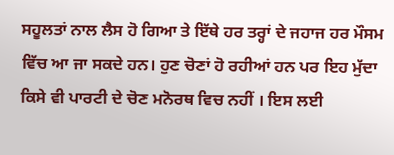ਸਹੂਲਤਾਂ ਨਾਲ ਲੈਸ ਹੋ ਗਿਆ ਤੇ ਇੱਥੇ ਹਰ ਤਰ੍ਹਾਂ ਦੇ ਜਹਾਜ ਹਰ ਮੌਸਮ ਵਿੱਚ ਆ ਜਾ ਸਕਦੇ ਹਨ। ਹੁਣ ਚੋਣਾਂ ਹੋ ਰਹੀਆਂ ਹਨ ਪਰ ਇਹ ਮੁੱਦਾ ਕਿਸੇ ਵੀ ਪਾਰਟੀ ਦੇ ਚੋਣ ਮਨੋਰਥ ਵਿਚ ਨਹੀਂ । ਇਸ ਲਈ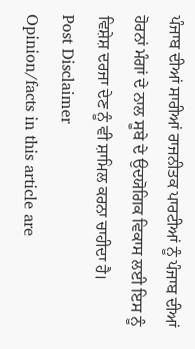ਪੰਜਾਬ ਦੀਆਂ ਸਾਰੀਆਂ ਰਾਜਨੀਤਕ ਪਾਰਟੀਆਂ ਨੂੰ ਪੰਜਾਬ ਦੀਆਂ ਹੋਰਨਾਂ ਮੰਗਾਂ ਦੇ ਨਾਲ ਸੂਬੇ ਦੇ ਉਦਯੋਗਿਕ ਵਿਕਾਸ ਲਈ ਇਸ ਨੂੰ ਵਿਸ਼ੇਸ਼ ਦਰਜਾ ਦੇਣ ਨੂੰ ਵੀ ਸ਼ਾਮਿਲ ਕਰਨਾ ਚਾਹੀਦਾ ਹੈ।
Post Disclaimer
Opinion/facts in this article are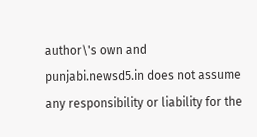author\'s own and punjabi.newsd5.in does not assume any responsibility or liability for the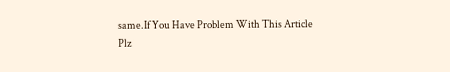same.If You Have Problem With This Article Plz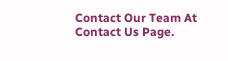Contact Our Team At Contact Us Page.